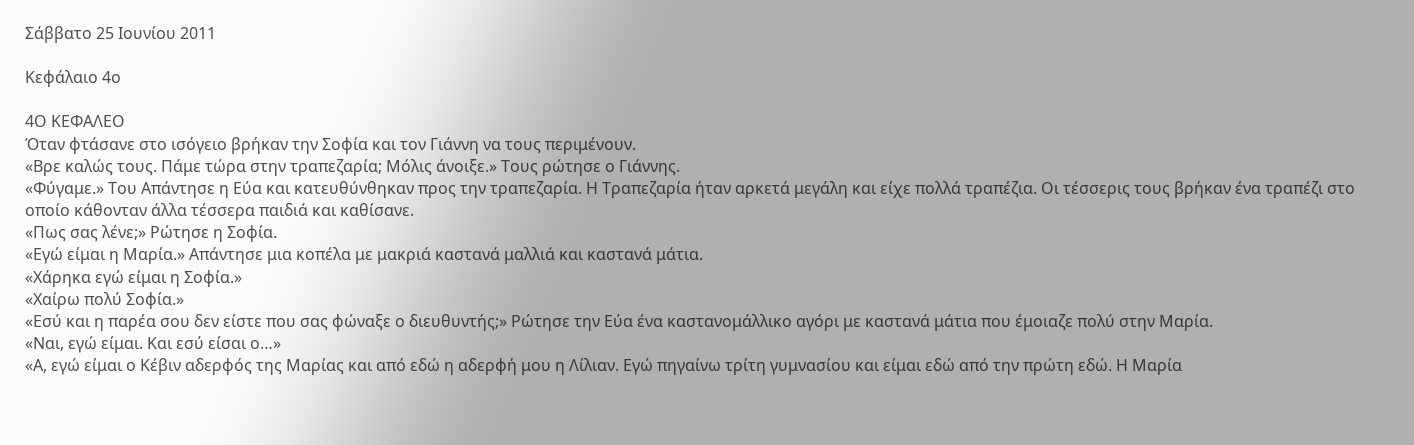Σάββατο 25 Ιουνίου 2011

Κεφάλαιο 4ο

4Ο ΚΕΦΑΛΕΟ
Όταν φτάσανε στο ισόγειο βρήκαν την Σοφία και τον Γιάννη να τους περιμένουν.
«Βρε καλώς τους. Πάμε τώρα στην τραπεζαρία; Μόλις άνοιξε.» Τους ρώτησε ο Γιάννης.
«Φύγαμε.» Του Απάντησε η Εύα και κατευθύνθηκαν προς την τραπεζαρία. Η Τραπεζαρία ήταν αρκετά μεγάλη και είχε πολλά τραπέζια. Οι τέσσερις τους βρήκαν ένα τραπέζι στο οποίο κάθονταν άλλα τέσσερα παιδιά και καθίσανε.
«Πως σας λένε;» Ρώτησε η Σοφία.
«Εγώ είμαι η Μαρία.» Απάντησε μια κοπέλα με μακριά καστανά μαλλιά και καστανά μάτια.
«Χάρηκα εγώ είμαι η Σοφία.»
«Χαίρω πολύ Σοφία.»
«Εσύ και η παρέα σου δεν είστε που σας φώναξε ο διευθυντής;» Ρώτησε την Εύα ένα καστανομάλλικο αγόρι με καστανά μάτια που έμοιαζε πολύ στην Μαρία.
«Ναι, εγώ είμαι. Και εσύ είσαι ο…»
«Α, εγώ είμαι ο Κέβιν αδερφός της Μαρίας και από εδώ η αδερφή μου η Λίλιαν. Εγώ πηγαίνω τρίτη γυμνασίου και είμαι εδώ από την πρώτη εδώ. Η Μαρία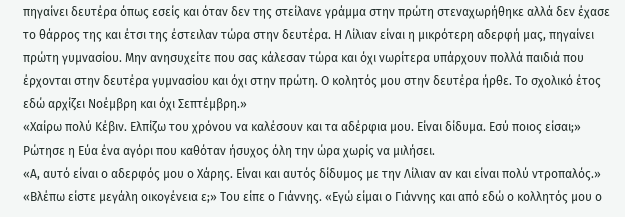πηγαίνει δευτέρα όπως εσείς και όταν δεν της στείλανε γράμμα στην πρώτη στεναχωρήθηκε αλλά δεν έχασε το θάρρος της και έτσι της έστειλαν τώρα στην δευτέρα. Η Λίλιαν είναι η μικρότερη αδερφή μας, πηγαίνει πρώτη γυμνασίου. Μην ανησυχείτε που σας κάλεσαν τώρα και όχι νωρίτερα υπάρχουν πολλά παιδιά που έρχονται στην δευτέρα γυμνασίου και όχι στην πρώτη. Ο κολητός μου στην δευτέρα ήρθε. Το σχολικό έτος εδώ αρχίζει Νοέμβρη και όχι Σεπτέμβρη.»
«Χαίρω πολύ Κέβιν. Ελπίζω του χρόνου να καλέσουν και τα αδέρφια μου. Είναι δίδυμα. Εσύ ποιος είσαι;» Ρώτησε η Εύα ένα αγόρι που καθόταν ήσυχος όλη την ώρα χωρίς να μιλήσει.
«Α, αυτό είναι ο αδερφός μου ο Χάρης. Είναι και αυτός δίδυμος με την Λίλιαν αν και είναι πολύ ντροπαλός.»
«Βλέπω είστε μεγάλη οικογένεια ε;» Του είπε ο Γιάννης. «Εγώ είμαι ο Γιάννης και από εδώ ο κολλητός μου ο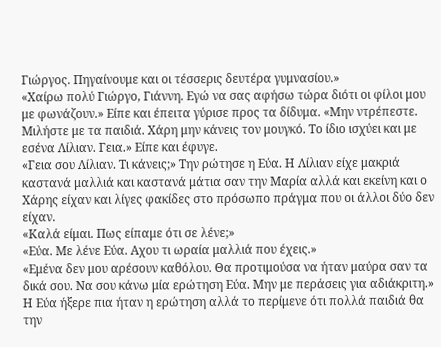Γιώργος. Πηγαίνουμε και οι τέσσερις δευτέρα γυμνασίου.»
«Χαίρω πολύ Γιώργο, Γιάννη. Εγώ να σας αφήσω τώρα διότι οι φίλοι μου με φωνάζουν.» Είπε και έπειτα γύρισε προς τα δίδυμα. «Μην ντρέπεστε. Μιλήστε με τα παιδιά. Χάρη μην κάνεις τον μουγκό. Το ίδιο ισχύει και με εσένα Λίλιαν. Γεια.» Είπε και έφυγε.
«Γεια σου Λίλιαν. Τι κάνεις;» Την ρώτησε η Εύα. Η Λίλιαν είχε μακριά καστανά μαλλιά και καστανά μάτια σαν την Μαρία αλλά και εκείνη και ο Χάρης είχαν και λίγες φακίδες στο πρόσωπο πράγμα που οι άλλοι δύο δεν είχαν.
«Καλά είμαι. Πως είπαμε ότι σε λένε;»
«Εύα. Με λένε Εύα. Αχου τι ωραία μαλλιά που έχεις.»
«Εμένα δεν μου αρέσουν καθόλου. Θα προτιμούσα να ήταν μαύρα σαν τα δικά σου. Να σου κάνω μία ερώτηση Εύα. Μην με περάσεις για αδιάκριτη.» Η Εύα ήξερε πια ήταν η ερώτηση αλλά το περίμενε ότι πολλά παιδιά θα την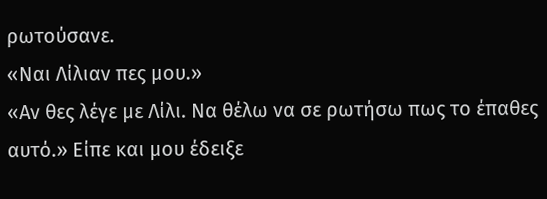ρωτούσανε.
«Ναι Λίλιαν πες μου.»
«Αν θες λέγε με Λίλι. Να θέλω να σε ρωτήσω πως το έπαθες αυτό.» Είπε και μου έδειξε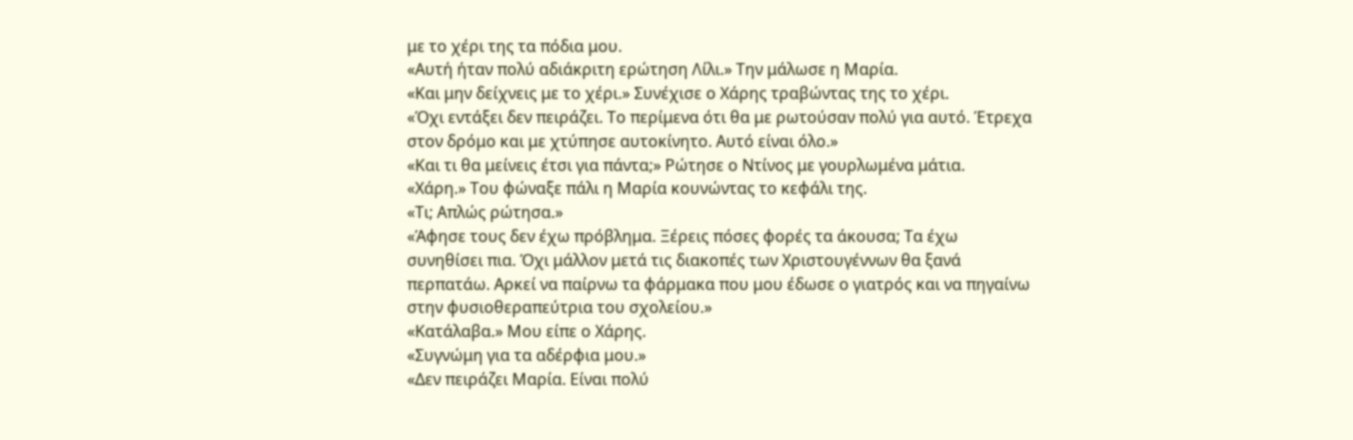με το χέρι της τα πόδια μου.
«Αυτή ήταν πολύ αδιάκριτη ερώτηση Λίλι.» Την μάλωσε η Μαρία.
«Και μην δείχνεις με το χέρι.» Συνέχισε ο Χάρης τραβώντας της το χέρι.
«Όχι εντάξει δεν πειράζει. Το περίμενα ότι θα με ρωτούσαν πολύ για αυτό. Έτρεχα στον δρόμο και με χτύπησε αυτοκίνητο. Αυτό είναι όλο.»
«Και τι θα μείνεις έτσι για πάντα;» Ρώτησε ο Ντίνος με γουρλωμένα μάτια.
«Χάρη.» Του φώναξε πάλι η Μαρία κουνώντας το κεφάλι της.
«Τι; Απλώς ρώτησα.»
«Άφησε τους δεν έχω πρόβλημα. Ξέρεις πόσες φορές τα άκουσα; Τα έχω συνηθίσει πια. Όχι μάλλον μετά τις διακοπές των Χριστουγέννων θα ξανά περπατάω. Αρκεί να παίρνω τα φάρμακα που μου έδωσε ο γιατρός και να πηγαίνω στην φυσιοθεραπεύτρια του σχολείου.»
«Κατάλαβα.» Μου είπε ο Χάρης.
«Συγνώμη για τα αδέρφια μου.»
«Δεν πειράζει Μαρία. Είναι πολύ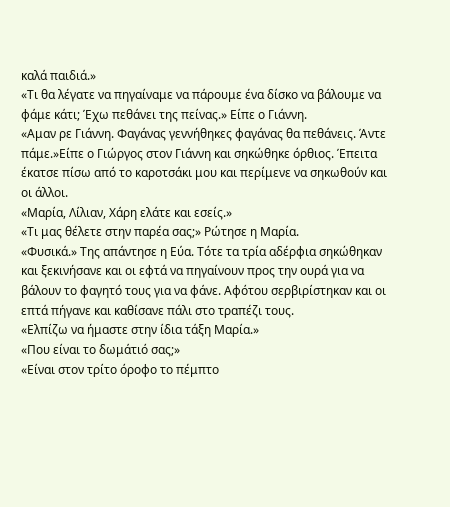καλά παιδιά.»
«Τι θα λέγατε να πηγαίναμε να πάρουμε ένα δίσκο να βάλουμε να φάμε κάτι; Έχω πεθάνει της πείνας.» Είπε ο Γιάννη.
«Αμαν ρε Γιάννη. Φαγάνας γεννήθηκες φαγάνας θα πεθάνεις. Άντε πάμε.»Είπε ο Γιώργος στον Γιάννη και σηκώθηκε όρθιος. Έπειτα έκατσε πίσω από το καροτσάκι μου και περίμενε να σηκωθούν και οι άλλοι.
«Μαρία, Λίλιαν, Χάρη ελάτε και εσείς.»
«Τι μας θέλετε στην παρέα σας;» Ρώτησε η Μαρία.
«Φυσικά.» Της απάντησε η Εύα. Τότε τα τρία αδέρφια σηκώθηκαν και ξεκινήσανε και οι εφτά να πηγαίνουν προς την ουρά για να βάλουν το φαγητό τους για να φάνε. Αφότου σερβιρίστηκαν και οι επτά πήγανε και καθίσανε πάλι στο τραπέζι τους.
«Ελπίζω να ήμαστε στην ίδια τάξη Μαρία.»
«Που είναι το δωμάτιό σας;»
«Είναι στον τρίτο όροφο το πέμπτο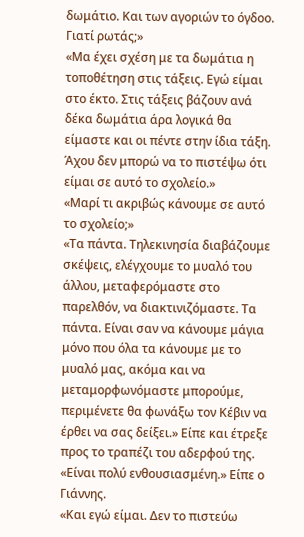δωμάτιο. Και των αγοριών το όγδοο. Γιατί ρωτάς;»
«Μα έχει σχέση με τα δωμάτια η τοποθέτηση στις τάξεις. Εγώ είμαι στο έκτο. Στις τάξεις βάζουν ανά δέκα δωμάτια άρα λογικά θα είμαστε και οι πέντε στην ίδια τάξη. Άχου δεν μπορώ να το πιστέψω ότι είμαι σε αυτό το σχολείο.»
«Μαρί τι ακριβώς κάνουμε σε αυτό το σχολείο;»
«Τα πάντα. Τηλεκινησία διαβάζουμε σκέψεις, ελέγχουμε το μυαλό του άλλου, μεταφερόμαστε στο παρελθόν, να διακτινιζόμαστε. Τα πάντα. Είναι σαν να κάνουμε μάγια μόνο που όλα τα κάνουμε με το μυαλό μας, ακόμα και να μεταμορφωνόμαστε μπορούμε, περιμένετε θα φωνάξω τον Κέβιν να έρθει να σας δείξει.» Είπε και έτρεξε προς το τραπέζι του αδερφού της.
«Είναι πολύ ενθουσιασμένη.» Είπε ο Γιάννης.
«Και εγώ είμαι. Δεν το πιστεύω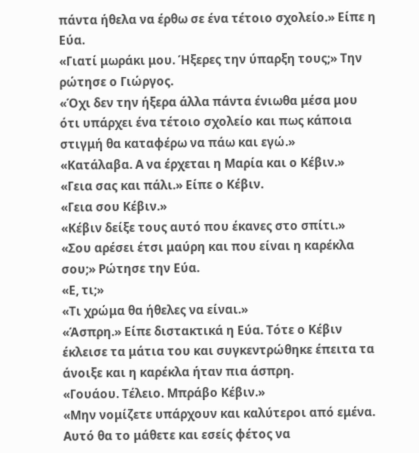πάντα ήθελα να έρθω σε ένα τέτοιο σχολείο.» Είπε η Εύα.
«Γιατί μωράκι μου. Ήξερες την ύπαρξη τους;» Την ρώτησε ο Γιώργος.
«Όχι δεν την ήξερα άλλα πάντα ένιωθα μέσα μου ότι υπάρχει ένα τέτοιο σχολείο και πως κάποια στιγμή θα καταφέρω να πάω και εγώ.»
«Κατάλαβα. Α να έρχεται η Μαρία και ο Κέβιν.»
«Γεια σας και πάλι.» Είπε ο Κέβιν.
«Γεια σου Κέβιν.»
«Κέβιν δείξε τους αυτό που έκανες στο σπίτι.»
«Σου αρέσει έτσι μαύρη και που είναι η καρέκλα σου;» Ρώτησε την Εύα.
«Ε, τι;»
«Τι χρώμα θα ήθελες να είναι.»
«Άσπρη.» Είπε διστακτικά η Εύα. Τότε ο Κέβιν έκλεισε τα μάτια του και συγκεντρώθηκε έπειτα τα άνοιξε και η καρέκλα ήταν πια άσπρη.
«Γουάου. Τέλειο. Μπράβο Κέβιν.»
«Μην νομίζετε υπάρχουν και καλύτεροι από εμένα. Αυτό θα το μάθετε και εσείς φέτος να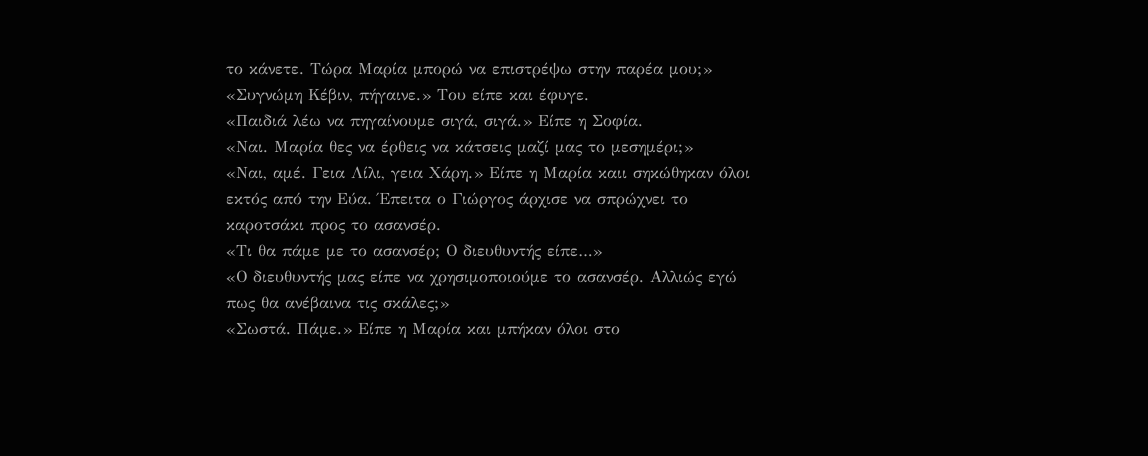το κάνετε. Τώρα Μαρία μπορώ να επιστρέψω στην παρέα μου;»
«Συγνώμη Κέβιν, πήγαινε.» Του είπε και έφυγε.
«Παιδιά λέω να πηγαίνουμε σιγά, σιγά.» Είπε η Σοφία.
«Ναι. Μαρία θες να έρθεις να κάτσεις μαζί μας το μεσημέρι;»
«Ναι, αμέ. Γεια Λίλι, γεια Χάρη.» Είπε η Μαρία καιι σηκώθηκαν όλοι εκτός από την Εύα. Έπειτα ο Γιώργος άρχισε να σπρώχνει το καροτσάκι προς το ασανσέρ.
«Τι θα πάμε με το ασανσέρ; Ο διευθυντής είπε…»
«Ο διευθυντής μας είπε να χρησιμοποιούμε το ασανσέρ. Αλλιώς εγώ πως θα ανέβαινα τις σκάλες;»
«Σωστά. Πάμε.» Είπε η Μαρία και μπήκαν όλοι στο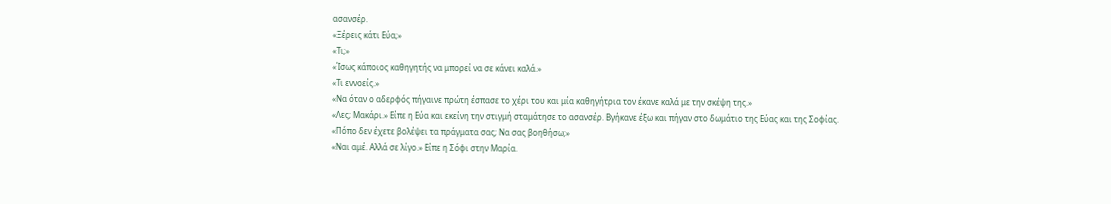ασανσέρ.
«Ξέρεις κάτι Εύα;»
«Τι;»
«Ίσως κάποιος καθηγητής να μπορεί να σε κάνει καλά.»
«Τι εννοείς.»
«Να όταν ο αδερφός πήγαινε πρώτη έσπασε το χέρι του και μία καθηγήτρια τον έκανε καλά με την σκέψη της.»
«Λες; Μακάρι.» Είπε η Εύα και εκείνη την στιγμή σταμάτησε το ασανσέρ. Βγήκανε έξω και πήγαν στο δωμάτιο της Εύας και της Σοφίας.
«Πόπο δεν έχετε βολέψει τα πράγματα σας; Να σας βοηθήσω;»
«Ναι αμέ. Αλλά σε λίγο.» Είπε η Σόφι στην Μαρία.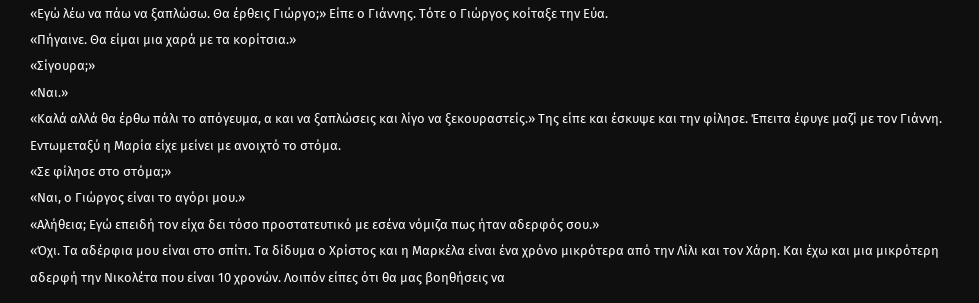«Εγώ λέω να πάω να ξαπλώσω. Θα έρθεις Γιώργο;» Είπε ο Γιάννης. Τότε ο Γιώργος κοίταξε την Εύα.
«Πήγαινε. Θα είμαι μια χαρά με τα κορίτσια.»
«Σίγουρα;»
«Ναι.»
«Καλά αλλά θα έρθω πάλι το απόγευμα, α και να ξαπλώσεις και λίγο να ξεκουραστείς.» Της είπε και έσκυψε και την φίλησε. Έπειτα έφυγε μαζί με τον Γιάννη. Εντωμεταξύ η Μαρία είχε μείνει με ανοιχτό το στόμα.
«Σε φίλησε στο στόμα;»
«Ναι, ο Γιώργος είναι το αγόρι μου.»
«Αλήθεια; Εγώ επειδή τον είχα δει τόσο προστατευτικό με εσένα νόμιζα πως ήταν αδερφός σου.»
«Όχι. Τα αδέρφια μου είναι στο σπίτι. Τα δίδυμα ο Χρίστος και η Μαρκέλα είναι ένα χρόνο μικρότερα από την Λίλι και τον Χάρη. Και έχω και μια μικρότερη αδερφή την Νικολέτα που είναι 10 χρονών. Λοιπόν είπες ότι θα μας βοηθήσεις να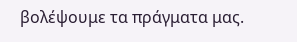βολέψουμε τα πράγματα μας.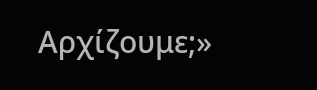Αρχίζουμε;»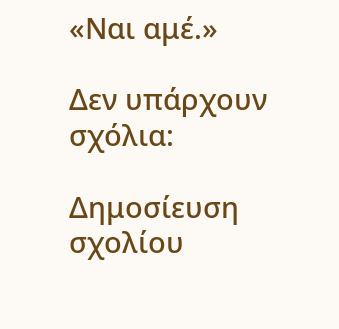«Ναι αμέ.»

Δεν υπάρχουν σχόλια:

Δημοσίευση σχολίου